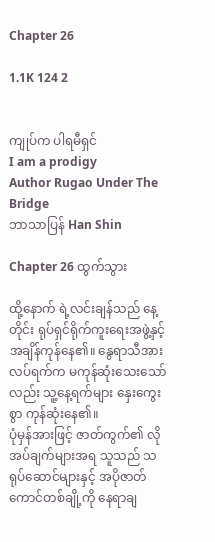Chapter 26

1.1K 124 2


ကျုပ်က ပါရမီရှင်
I am a prodigy
Author Rugao Under The Bridge
ဘာသာပြန် Han Shin

Chapter 26 ထွက်သွား

ထို့နောက် ရဲ့လင်းချန်သည် နေ့တိုင်း ရုပ်ရှင်ရိုက်ကူးရေးအဖွဲ့နှင့် အချိန်ကုန်နေ၏။ နွေရာသီအားလပ်ရက်က မကုန်ဆုံးသေးသော်လည်း သူ့နေ့ရက်များ နှေးကွေးစွာ ကုန်ဆုံးနေ၏။
ပုံမှန်အားဖြင့် ဇာတ်ကွက်၏ လိုအပ်ချက်များအရ သူသည် သရုပ်ဆောင်များနှင့် အပိုဇာတ်ကောင်တစ်ချို့ကို နေရာချ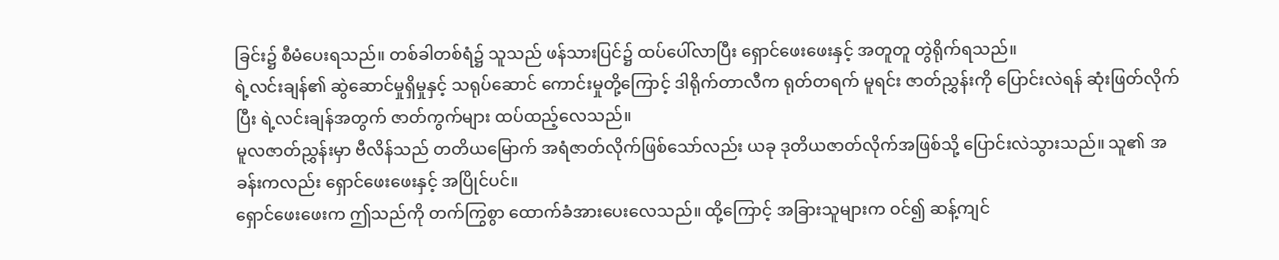ခြင်း၌ စီမံပေးရသည်။ တစ်ခါတစ်ရံ၌ သူသည် ဖန်သားပြင်၌ ထပ်ပေါ်လာပြီး ရှောင်ဖေးဖေးနှင့် အတူတူ တွဲရိုက်ရသည်။
ရဲ့လင်းချန်၏ ဆွဲဆောင်မှုရှိမှုနှင့် သရုပ်ဆောင် ကောင်းမှုတို့ကြောင့် ဒါရိုက်တာလီက ရုတ်တရက် မူရင်း ဇာတ်ညွှန်းကို ပြောင်းလဲရန် ဆုံးဖြတ်လိုက်ပြီး ရဲ့လင်းချန်အတွက် ဇာတ်ကွက်များ ထပ်ထည့်လေသည်။
မူလဇာတ်ညွှန်းမှာ ဗီလိန်သည် တတိယမြောက် အရံဇာတ်လိုက်ဖြစ်သော်လည်း ယခု ဒုတိယဇာတ်လိုက်အဖြစ်သို့ ပြောင်းလဲသွားသည်။ သူ၏ အခန်းကလည်း ရှောင်ဖေးဖေးနှင့် အပြိုင်ပင်။
ရှောင်ဖေးဖေးက ဤသည်ကို တက်ကြွစွာ ထောက်ခံအားပေးလေသည်။ ထို့ကြောင့် အခြားသူများက ဝင်၍ ဆန့်ကျင်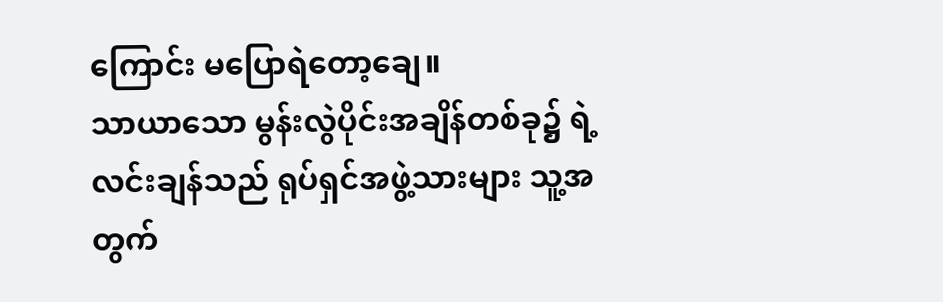ကြောင်း မပြောရဲတော့ချေ။
သာယာသော မွန်းလွဲပိုင်းအချိန်တစ်ခု၌ ရဲ့လင်းချန်သည် ရုပ်ရှင်အဖွဲ့သားများ သူ့အတွက်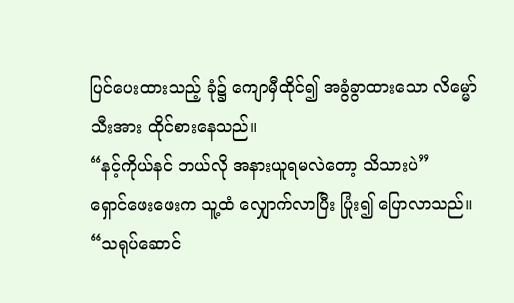ပြင်ပေးထားသည့် ခုံ၌ ကျောမှီထိုင်၍ အခွံခွာထားသော လိမ္မော်သီးအား ထိုင်စားနေသည်။
“နင့်ကိုယ်နင် ဘယ်လို အနားယူရမလဲတော့ သိသားပဲ”
ရှောင်ဖေးဖေးက သူ့ထံ လျှောက်လာပြီး ပြုံး၍ ပြောလာသည်။
“သရုပ်ဆောင်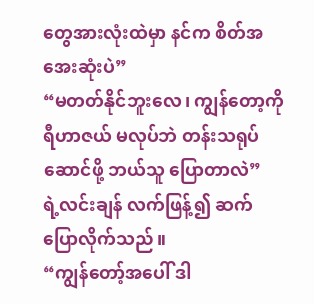တွေအားလုံးထဲမှာ နင်က စိတ်အအေးဆုံးပဲ”
“မတတ်နိုင်ဘူးလေ၊ ကျွန်တော့ကို ရီဟာဇယ် မလုပ်ဘဲ တန်းသရုပ်ဆောင်ဖို့ ဘယ်သူ ပြောတာလဲ”
ရဲ့လင်းချန် လက်ဖြန့်၍ ဆက်ပြောလိုက်သည်။
“ကျွန်တော့်အပေါ် ဒါ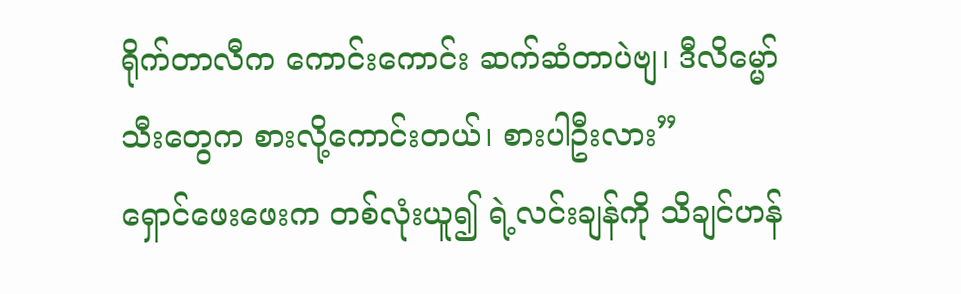ရိုက်တာလီက ကောင်းကောင်း ဆက်ဆံတာပဲဗျ၊ ဒီလိမ္မော်သီးတွေက စားလို့ကောင်းတယ်၊ စားပါဦးလား”
ရှောင်ဖေးဖေးက တစ်လုံးယူ၍ ရဲ့လင်းချန်ကို သိချင်ဟန်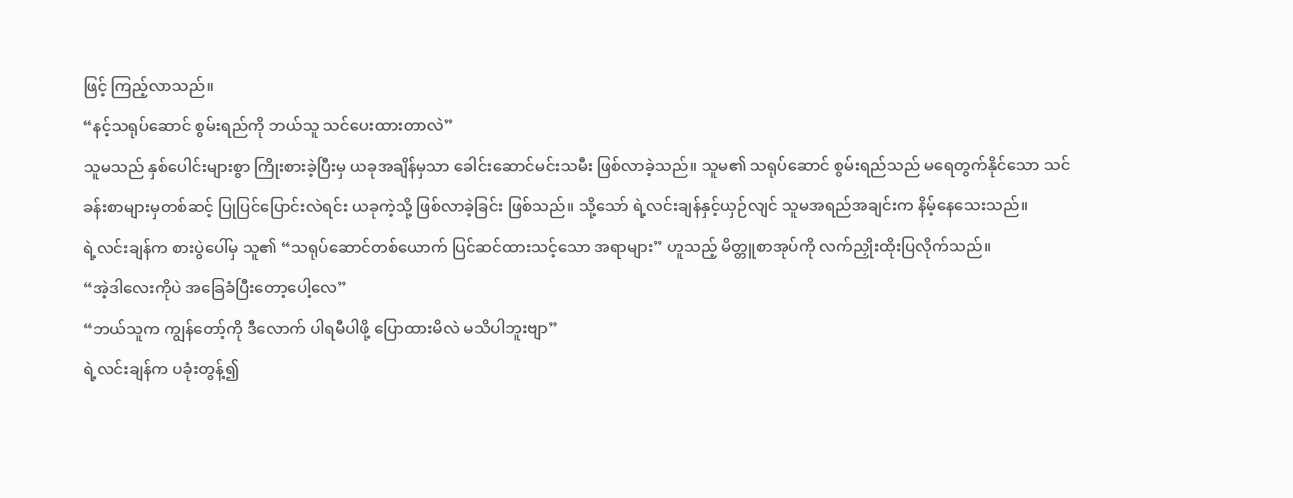ဖြင့် ကြည့်လာသည်။
“နင့်သရုပ်ဆောင် စွမ်းရည်ကို ဘယ်သူ သင်ပေးထားတာလဲ”
သူမသည် နှစ်ပေါင်းများစွာ ကြိုးစားခဲ့ပြီးမှ ယခုအချိန်မှသာ ခေါင်းဆောင်မင်းသမီး ဖြစ်လာခဲ့သည်။ သူမ၏ သရုပ်ဆောင် စွမ်းရည်သည် မရေတွက်နိုင်သော သင်ခန်းစာများမှတစ်ဆင့် ပြုပြင်ပြောင်းလဲရင်း ယခုကဲ့သို့ ဖြစ်လာခဲ့ခြင်း ဖြစ်သည်။ သို့သော် ရဲ့လင်းချန်နှင့်ယှဉ်လျင် သူမအရည်အချင်းက နိမ့်နေသေးသည်။
ရဲ့လင်းချန်က စားပွဲပေါ်မှ သူ၏ “သရုပ်ဆောင်တစ်ယောက် ပြင်ဆင်ထားသင့်သော အရာများ” ဟူသည့် မိတ္တူစာအုပ်ကို လက်ညှိုးထိုးပြလိုက်သည်။
“အဲ့ဒါလေးကိုပဲ အခြေခံပြီးတော့ပေါ့လေ”
“ဘယ်သူက ကျွန်တော့်ကို ဒီလောက် ပါရမီပါဖို့ ပြောထားမိလဲ မသိပါဘူးဗျာ”
ရဲ့လင်းချန်က ပခုံးတွန့်၍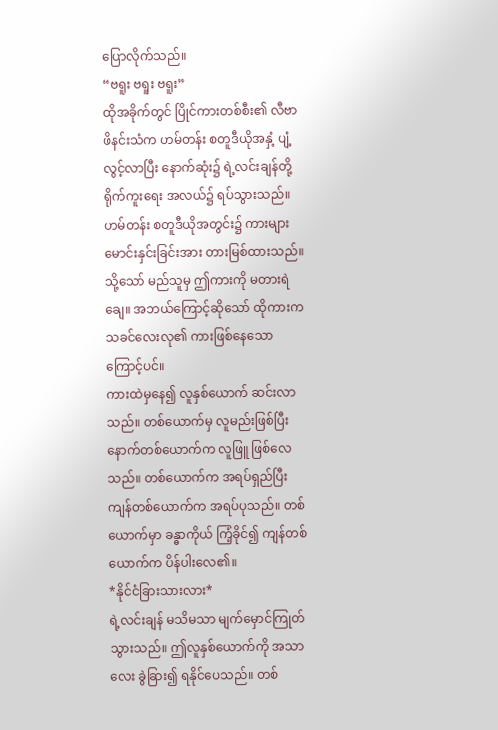ပြောလိုက်သည်။
“ဗရူး ဗရူး ဗရူး”
ထိုအခိုက်တွင် ပြိုင်ကားတစ်စီး၏ လီဗာဖိနင်းသံက ဟမ်တန်း စတူဒီယိုအနှံ့ ပျံ့လွင့်လာပြီး နောက်ဆုံး၌ ရဲ့လင်းချန်တို့ ရိုက်ကူးရေး အလယ်၌ ရပ်သွားသည်။
ဟမ်တန်း စတူဒီယိုအတွင်း၌ ကားများမောင်းနှင်းခြင်းအား တားမြစ်ထားသည်။ သို့သော် မည်သူမှ ဤကားကို မတားရဲချေ။ အဘယ်ကြောင့်ဆိုသော် ထိုကားက သခင်လေးလု၏ ကားဖြစ်နေသောကြောင့်ပင်။
ကားထဲမှနေ၍ လူနှစ်ယောက် ဆင်းလာသည်။ တစ်ယောက်မှ လူမည်းဖြစ်ပြီး နောက်တစ်ယောက်က လူဖြူ ဖြစ်လေသည်။ တစ်ယောက်က အရပ်ရှည်ပြီး ကျန်တစ်ယောက်က အရပ်ပုသည်။ တစ်ယောက်မှာ ခန္ဓာကိုယ် ကြံ့ခိုင်၍ ကျန်တစ်ယောက်က ပိန်ပါးလေ၏။
*နိုင်ငံခြားသားလား*
ရဲ့လင်းချန် မသိမသာ မျက်မှောင်ကြုတ်သွားသည်။ ဤလူနှစ်ယောက်ကို အသာလေး ခွဲခြား၍ ရနိုင်ပေသည်။ တစ်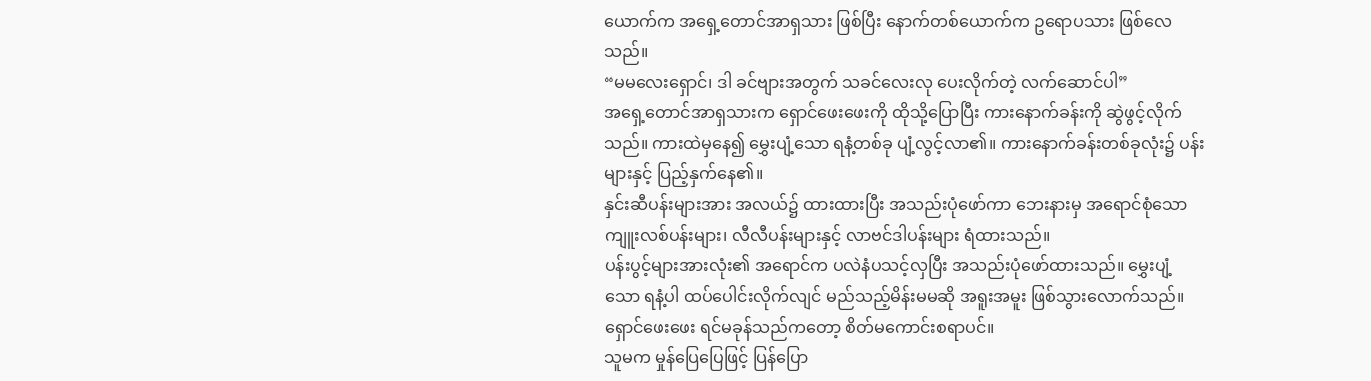ယောက်က အရှေ့တောင်အာရှသား ဖြစ်ပြီး နောက်တစ်ယောက်က ဥရောပသား ဖြစ်လေသည်။
“မမလေးရှောင်၊ ဒါ ခင်ဗျားအတွက် သခင်လေးလု ပေးလိုက်တဲ့ လက်ဆောင်ပါ”
အရှေ့တောင်အာရှသားက ရှောင်ဖေးဖေးကို ထိုသို့ပြောပြီး ကားနောက်ခန်းကို ဆွဲဖွင့်လိုက်သည်။ ကားထဲမှနေ၍ မွှေးပျံ့သော ရနံ့တစ်ခု ပျံ့လွင့်လာ၏။ ကားနောက်ခန်းတစ်ခုလုံး၌ ပန်းများနှင့် ပြည့်နှက်နေ၏။
နှင်းဆီပန်းများအား အလယ်၌ ထားထားပြီး အသည်းပုံဖော်ကာ ဘေးနားမှ အရောင်စုံသော ကျူးလစ်ပန်းများ၊ လီလီပန်းများနှင့် လာဗင်ဒါပန်းများ ရံထားသည်။
ပန်းပွင့်များအားလုံး၏ အရောင်က ပလဲနံပသင့်လှပြီး အသည်းပုံဖော်ထားသည်။ မွှေးပျံ့သော ရနံ့ပါ ထပ်ပေါင်းလိုက်လျင် မည်သည့်မိန်းမမဆို အရူးအမူး ဖြစ်သွားလောက်သည်။ ရှောင်ဖေးဖေး ရင်မခုန်သည်ကတော့ စိတ်မကောင်းစရာပင်။
သူမက မှုန်ပြေပြေဖြင့် ပြန်ပြော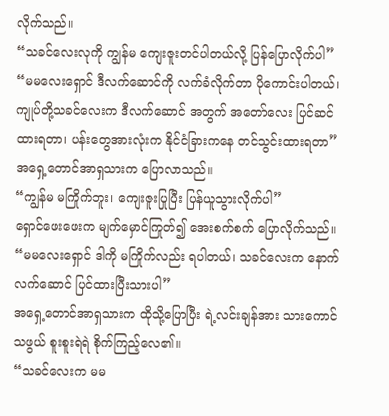လိုက်သည်။
“သခင်လေးလုကို ကျွန်မ ကျေးဇူးတင်ပါတယ်လို့ ပြန်ပြောလိုက်ပါ”
“မမလေးရှောင် ဒီလက်ဆောင်ကို လက်ခံလိုက်တာ ပိုကောင်းပါတယ်၊ ကျုပ်တို့သခင်လေးက ဒီလက်ဆောင် အတွက် အတော်လေး ပြင်ဆင်ထားရတာ၊ ပန်းတွေအားလုံးက နိုင်ငံခြားကနေ တင်သွင်းထားရတာ”
အရှေ့တောင်အာရှသားက ပြောလာသည်။
“ကျွန်မ မကြိုက်ဘူး၊ ကျေးဇူးပြုပြီး ပြန်ယူသွားလိုက်ပါ”
ရှောင်ဖေးဖေးက မျက်မှောင်ကြုတ်၍ အေးစက်စက် ပြောလိုက်သည်။
“မမလေးရှောင် ဒါကို မကြိုက်လည်း ရပါတယ်၊ သခင်လေးက နောက်လက်ဆောင် ပြင်ထားပြီးသားပါ”
အရှေ့တောင်အာရှသားက ထိုသို့ပြောပြီး ရဲ့လင်းချန်အား သားကောင်သဖွယ် စူးစူးရဲရဲ စိုက်ကြည့်လေ၏။
“သခင်လေးက မမ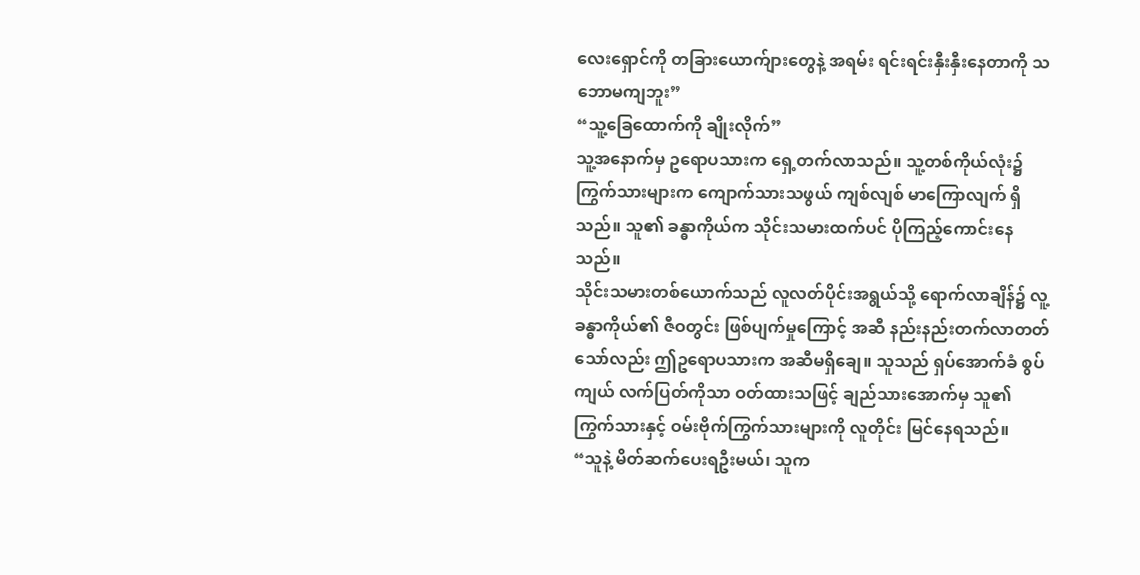လေးရှောင်ကို တခြားယောက်ျားတွေနဲ့ အရမ်း ရင်းရင်းနှီးနှီးနေတာကို သဘောမကျဘူး”
“သူ့ခြေထောက်ကို ချိုးလိုက်”
သူ့အနောက်မှ ဥရောပသားက ရှေ့တက်လာသည်။ သူ့တစ်ကိုယ်လုံး၌ ကြွက်သားများက ကျောက်သားသဖွယ် ကျစ်လျစ် မာကြောလျက် ရှိသည်။ သူ၏ ခန္ဓာကိုယ်က သိုင်းသမားထက်ပင် ပိုကြည့်ကောင်းနေသည်။
သိုင်းသမားတစ်ယောက်သည် လူလတ်ပိုင်းအရွယ်သို့ ရောက်လာချိန်၌ လူ့ခန္ဓာကိုယ်၏ ဇီဝတွင်း ဖြစ်ပျက်မှုကြောင့် အဆီ နည်းနည်းတက်လာတတ်သော်လည်း ဤဥရောပသားက အဆီမရှိချေ။ သူသည် ရှပ်အောက်ခံ စွပ်ကျယ် လက်ပြတ်ကိုသာ ဝတ်ထားသဖြင့် ချည်သားအောက်မှ သူ၏ ကြွက်သားနှင့် ဝမ်းဗိုက်ကြွက်သားများကို လူတိုင်း မြင်နေရသည်။
“သူနဲ့ မိတ်ဆက်ပေးရဦးမယ်၊ သူက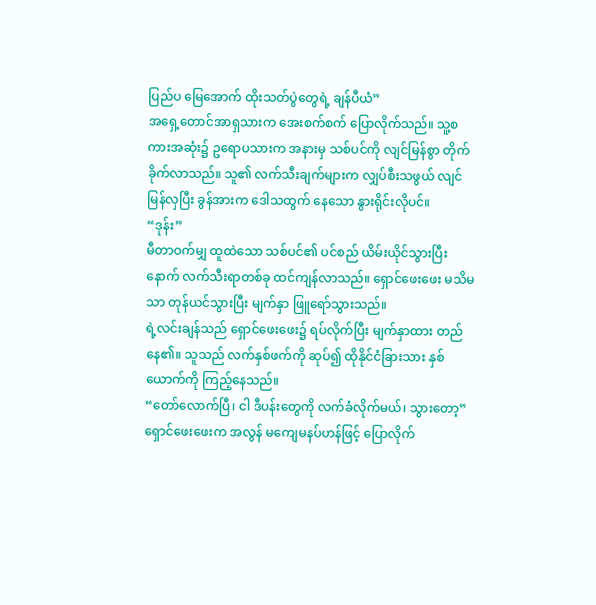ပြည်ပ မြေအောက် ထိုးသတ်ပွဲတွေရဲ့ ချန်ပီယံ”
အရှေ့တောင်အာရှသားက အေးစက်စက် ပြောလိုက်သည်။ သူ့စကားအဆုံး၌ ဥရောပသားက အနားမှ သစ်ပင်ကို လျင်မြန်စွာ တိုက်ခိုက်လာသည်။ သူ၏ လက်သီးချက်များက လျှပ်စီးသဖွယ် လျင်မြန်လှပြီး ခွန်အားက ဒေါသထွက် နေသော နွားရိုင်းလိုပင်။
“ဒုန်း”
မီတာဝက်မျှ ထူထဲသော သစ်ပင်၏ ပင်စည် ယိမ်းယိုင်သွားပြီးနောက် လက်သီးရာတစ်ခု ထင်ကျန်လာသည်။ ရှောင်ဖေးဖေး မသိမသာ တုန်ယင်သွားပြီး မျက်နှာ ဖြူရော်သွားသည်။
ရဲ့လင်းချန်သည် ရှောင်ဖေးဖေး၌ ရပ်လိုက်ပြီး မျက်နှာထား တည်နေ၏။ သူသည် လက်နှစ်ဖက်ကို ဆုပ်၍ ထိုနိုင်ငံခြားသား နှစ်ယောက်ကို ကြည့်နေသည်။
“တော်လောက်ပြီ၊ ငါ ဒီပန်းတွေကို လက်ခံလိုက်မယ်၊ သွားတော့”
ရှောင်ဖေးဖေးက အလွန် မကျေမနပ်ဟန်ဖြင့် ပြောလိုက်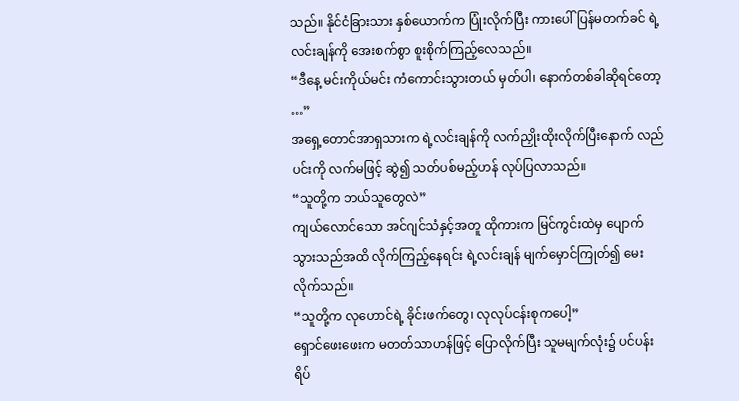သည်။ နိုင်ငံခြားသား နှစ်ယောက်က ပြုံးလိုက်ပြီး ကားပေါ် ပြန်မတက်ခင် ရဲ့လင်းချန်ကို အေးစက်စွာ စူးစိုက်ကြည့်လေသည်။
“ဒီနေ့ မင်းကိုယ်မင်း ကံကောင်းသွားတယ် မှတ်ပါ၊ နောက်တစ်ခါဆိုရင်တော့ …”
အရှေ့တောင်အာရှသားက ရဲ့လင်းချန်ကို လက်ညှိုးထိုးလိုက်ပြီးနောက် လည်ပင်းကို လက်မဖြင့် ဆွဲ၍ သတ်ပစ်မည့်ဟန် လုပ်ပြလာသည်။
“သူတို့က ဘယ်သူတွေလဲ”
ကျယ်လောင်သော အင်ဂျင်သံနှင့်အတူ ထိုကားက မြင်ကွင်းထဲမှ ပျောက်သွားသည်အထိ လိုက်ကြည့်နေရင်း ရဲ့လင်းချန် မျက်မှောင်ကြုတ်၍ မေးလိုက်သည်။
“သူတို့က လုဟောင်ရဲ့ ခိုင်းဖက်တွေ၊ လုလုပ်ငန်းစုကပေါ့”
ရှောင်ဖေးဖေးက မတတ်သာဟန်ဖြင့် ပြောလိုက်ပြီး သူမမျက်လုံး၌ ပင်ပန်းရိပ်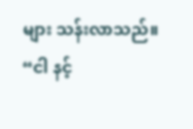များ သန်းလာသည်။
“ငါ နင့်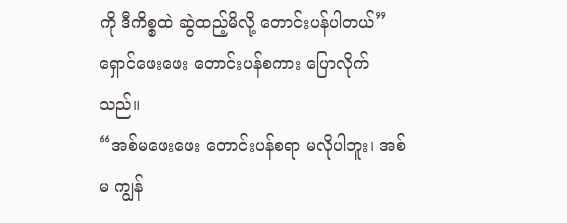ကို ဒီကိစ္စထဲ ဆွဲထည့်မိလို့ တောင်းပန်ပါတယ်”
ရှောင်ဖေးဖေး တောင်းပန်စကား ပြောလိုက်သည်။
“အစ်မဖေးဖေး တောင်းပန်စရာ မလိုပါဘူး၊ အစ်မ ကျွန်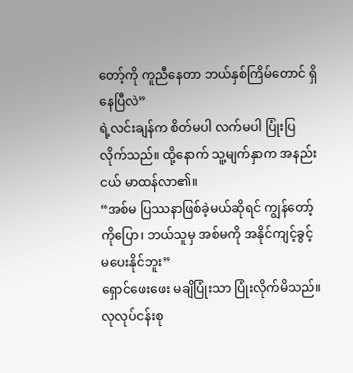တော့်ကို ကူညီနေတာ ဘယ်နှစ်ကြိမ်တောင် ရှိနေပြီလဲ”
ရဲ့လင်းချန်က စိတ်မပါ လက်မပါ ပြုံးပြလိုက်သည်။ ထို့နောက် သူ့မျက်နှာက အနည်းငယ် မာထန်လာ၏။
“အစ်မ ပြဿနာဖြစ်ခဲ့မယ်ဆိုရင် ကျွန်တော့်ကိုပြော၊ ဘယ်သူမှ အစ်မကို အနိုင်ကျင့်ခွင့် မပေးနိုင်ဘူး”
ရှောင်ဖေးဖေး မချိပြုံးသာ ပြုံးလိုက်မိသည်။ လုလုပ်ငန်းစု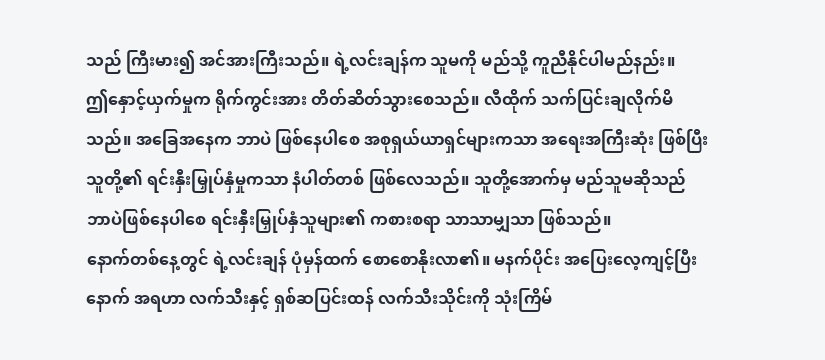သည် ကြီးမား၍ အင်အားကြီးသည်။ ရဲ့လင်းချန်က သူမကို မည်သို့ ကူညီနိုင်ပါမည်နည်း။
ဤနှောင့်ယှက်မှုက ရိုက်ကွင်းအား တိတ်ဆိတ်သွားစေသည်။ လီထိုက် သက်ပြင်းချလိုက်မိသည်။ အခြေအနေက ဘာပဲ ဖြစ်နေပါစေ အစုရှယ်ယာရှင်များကသာ အရေးအကြီးဆုံး ဖြစ်ပြီး သူတို့၏ ရင်းနှီးမြှုပ်နှံမှုကသာ နံပါတ်တစ် ဖြစ်လေသည်။ သူတို့အောက်မှ မည်သူမဆိုသည် ဘာပဲဖြစ်နေပါစေ ရင်းနှီးမြှုပ်နှံသူများ၏ ကစားစရာ သာသာမျှသာ ဖြစ်သည်။
နောက်တစ်နေ့တွင် ရဲ့လင်းချန် ပုံမှန်ထက် စောစောနိုးလာ၏။ မနက်ပိုင်း အပြေးလေ့ကျင့်ပြီးနောက် အရဟာ လက်သီးနှင့် ရှစ်ဆပြင်းထန် လက်သီးသိုင်းကို သုံးကြိမ်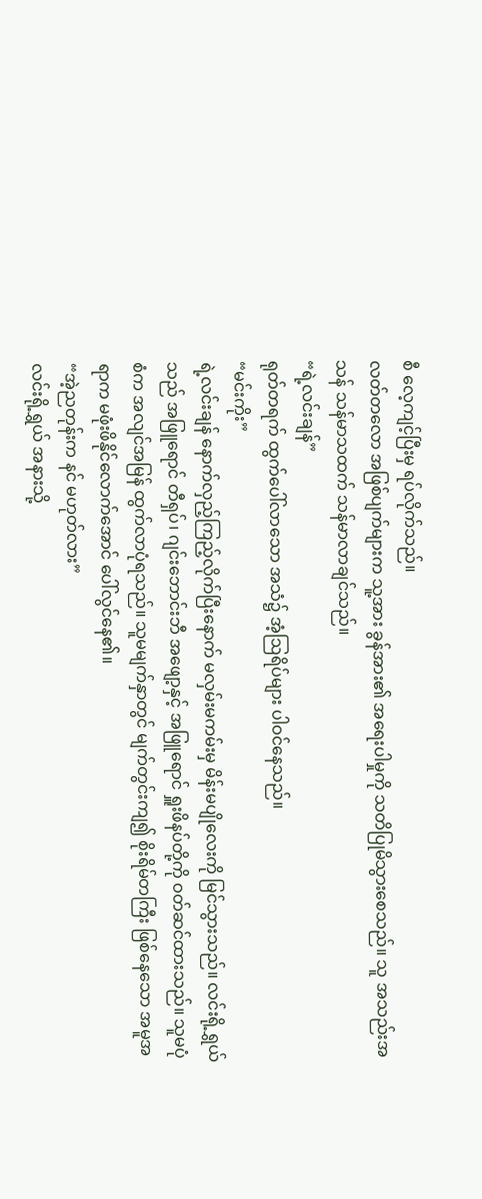စီ လေ့ကျင့်ပြီးမှ ရပ်လိုက်သည်။
လတ်တလော အဖြစ်ပျက်များက သူ့အား ခွန်အား၏ အရေးပါမှုကို သတိပြုမိသွားစေသည်။ သူ အသည်းအသန် သန်မာသထက် သန်မာလာချင်သည်။
“ရဲ့လင်းချန်”
ရုတ်တရက် ထွက်ပေါ်လာသော အသံ၌ အံ့ဩရိပ်များ ပါဝင်နေသည်။
“မင်းကိုး”
ရဲ့လင်းချန် နောက်လှည့်ကြည့်လိုက်ပြီးနောက် မလှမ်းမကမ်းမှ မိန်းမပျိုလေးကို မြင်သွားသည်။ လင်းရို့ရွှယ်သည် အဖြူရောင် တီရှပ်၊ ဂျင်းဘောင်းဘီ အဖျော့နှင့် အဖြူရောင် ရှူးဖိနပ်တို့ကို ဝတ်ဆင်ထားသည်။ သူမပုံစံက အလျင်အမြန် ထွက်လာပုံရသည်။ သူမမျက်နှာတွင် မျက်တွင်းကျ၍ စိုးရိမ်တကြီး ဖြစ်နေသော အမူအရာက မဖုံးဖိနိုင်လောက်အောင် ပေါ်လွင်နေ၏။
“အဲ့ညတုန်းက နင် မဟုတ်လား”
လင်းရို့ရွှယ် အနားသို့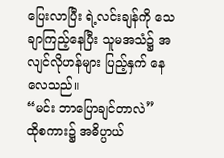ပြေးလာပြီး ရဲ့လင်းချန်ကို သေချာကြည့်နေပြီး သူမအသံ၌ အလျင်လိုဟန်များ ပြည့်နှက် နေလေသည်။
“မင်း ဘာပြောချင်တာလဲ”
ထိုစကား၌ အဓိပ္ပာယ်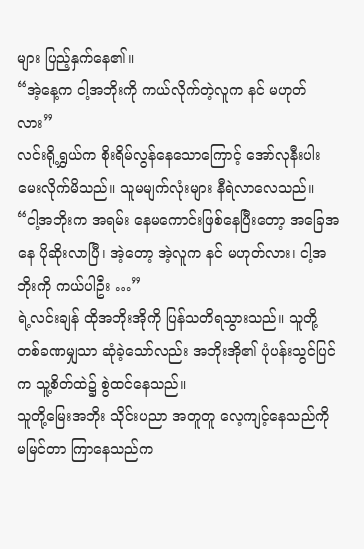များ ပြည့်နှက်နေ၏။
“အဲ့နေ့က ငါ့အဘိုးကို ကယ်လိုက်တဲ့လူက နင် မဟုတ်လား”
လင်းရို့ရွှယ်က စိုးရိမ်လွန်နေသောကြောင့် အော်လုနီးပါး မေးလိုက်မိသည်။ သူမမျက်လုံးများ နီရဲလာလေသည်။
“ငါ့အဘိုးက အရမ်း နေမကောင်းဖြစ်နေပြီးတော့ အခြေအနေ ပိုဆိုးလာပြီ၊ အဲ့တော့ အဲ့လူက နင် မဟုတ်လား၊ ငါ့အဘိုးကို ကယ်ပါဦး …”
ရဲ့လင်းချန် ထိုအဘိုးအိုကို ပြန်သတိရသွားသည်။ သူတို့ တစ်ခဏမျှသာ ဆုံခဲ့သော်လည်း အဘိုးအို၏ ပုံပန်းသွင်ပြင်က သူ့စိတ်ထဲ၌ စွဲထင်နေသည်။
သူတို့မြေးအဘိုး သိုင်းပညာ အတူတူ လေ့ကျင့်နေသည်ကို မမြင်တာ ကြာနေသည်က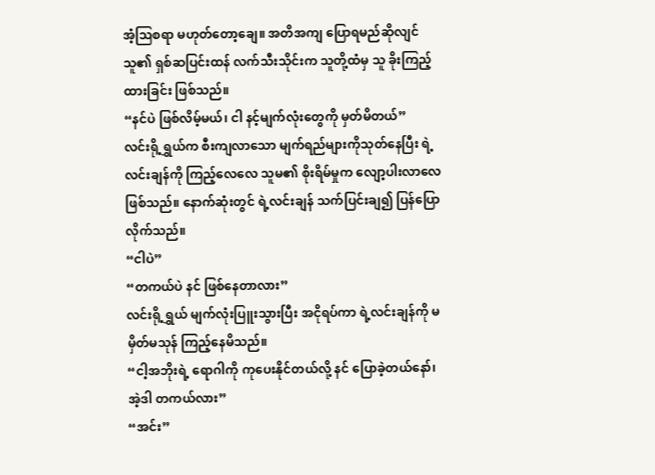အံ့ဩစရာ မဟုတ်တော့ချေ။ အတိအကျ ပြောရမည်ဆိုလျင် သူ၏ ရှစ်ဆပြင်းထန် လက်သီးသိုင်းက သူတို့ထံမှ သူ ခိုးကြည့်ထားခြင်း ဖြစ်သည်။
“နင်ပဲ ဖြစ်လိမ့်မယ်၊ ငါ နင့်မျက်လုံးတွေကို မှတ်မိတယ်”
လင်းရို့ရွှယ်က စီးကျလာသော မျက်ရည်များကိုသုတ်နေပြီး ရဲ့လင်းချန်ကို ကြည့်လေလေ သူမ၏ စိုးရိမ်မှုက လျော့ပါးလာလေ ဖြစ်သည်။ နောက်ဆုံးတွင် ရဲ့လင်းချန် သက်ပြင်းချ၍ ပြန်ပြောလိုက်သည်။
“ငါပဲ”
“တကယ်ပဲ နင် ဖြစ်နေတာလား”
လင်းရို့ရွှယ် မျက်လုံးပြူးသွားပြီး အငိုရပ်ကာ ရဲ့လင်းချန်ကို မမှိတ်မသုန် ကြည့်နေမိသည်။
“ငါ့အဘိုးရဲ့ ရောဂါကို ကုပေးနိုင်တယ်လို့ နင် ပြောခဲ့တယ်နော်၊ အဲ့ဒါ တကယ်လား”
“အင်း”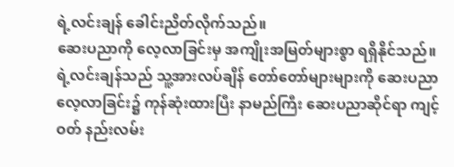ရဲ့လင်းချန် ခေါင်းညိတ်လိုက်သည်။
ဆေးပညာကို လေ့လာခြင်းမှ အကျိုးအမြတ်များစွာ ရရှိနိုင်သည်။ ရဲ့လင်းချန်သည် သူ့အားလပ်ချိန် တော်တော်များများကို ဆေးပညာ လေ့လာခြင်း၌ ကုန်ဆုံးထားပြီး နာမည်ကြီး ဆေးပညာဆိုင်ရာ ကျင့်ဝတ် နည်းလမ်း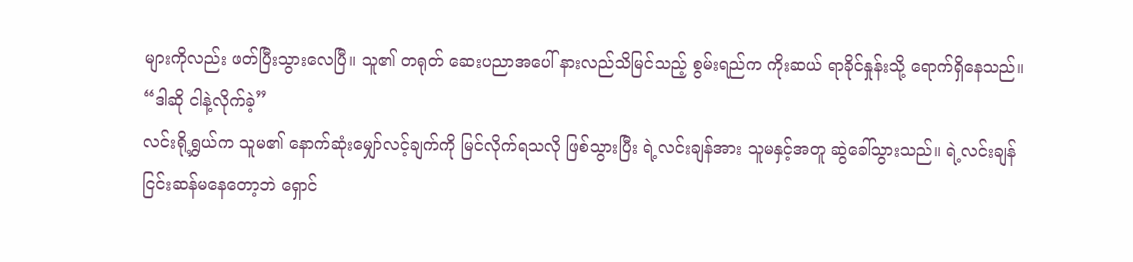များကိုလည်း ဖတ်ပြီးသွားလေပြီ။ သူ၏ တရုတ် ဆေးပညာအပေါ် နားလည်သိမြင်သည့် စွမ်းရည်က ကိုးဆယ် ရာခိုင်နှုန်းသို့ ရောက်ရှိနေသည်။
“ဒါဆို ငါနဲ့လိုက်ခဲ့”
လင်းရို့ရွှယ်က သူမ၏ နောက်ဆုံးမျှော်လင့်ချက်ကို မြင်လိုက်ရသလို ဖြစ်သွားပြီး ရဲ့လင်းချန်အား သူမနှင့်အတူ ဆွဲခေါ်သွားသည်။ ရဲ့လင်းချန် ငြင်းဆန်မနေတော့ဘဲ ရှောင်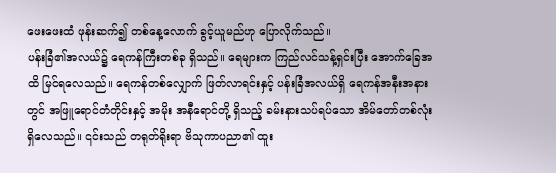ဖေးဖေးထံ ဖုန်းဆက်၍ တစ်နေ့လောက် ခွင့်ယူမည်ဟု ပြောလိုက်သည်။
ပန်းခြံ၏အလယ်၌ ရေကန်ကြီးတစ်ခု ရှိသည်။ ရေများက ကြည်လင်သန့်ရှင်းပြီး အောက်ခြေအထိ မြင်ရလေသည်။ ရေကန်တစ်လျှောက် ဖြတ်လာရင်းနှင့် ပန်းခြံအလယ်ရှိ ရေကန်အနီးအနားတွင် အဖြူရောင်တံတိုင်းနှင့် အမိုး အနီရောင်တို့ ရှိသည့် ခမ်းနားသပ်ရပ်သော အိမ်တော်တစ်လုံး ရှိလေသည်။ ၎င်းသည် တရုတ်ရိုးရာ ဗိသုကာပညာ၏ ထူး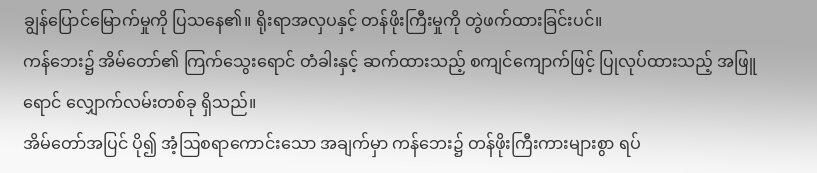ချွန်ပြောင်မြောက်မှုကို ပြသနေ၏။ ရိုးရာအလှပနှင့် တန်ဖိုးကြီးမှုကို တွဲဖက်ထားခြင်းပင်။
ကန်ဘေး၌ အိမ်တော်၏ ကြက်သွေးရောင် တံခါးနှင့် ဆက်ထားသည့် စကျင်ကျောက်ဖြင့် ပြုလုပ်ထားသည့် အဖြူရောင် လျှောက်လမ်းတစ်ခု ရှိသည်။
အိမ်တော်အပြင် ပို၍ အံ့ဩစရာကောင်းသော အချက်မှာ ကန်ဘေး၌ တန်ဖိုးကြီးကားများစွာ ရပ်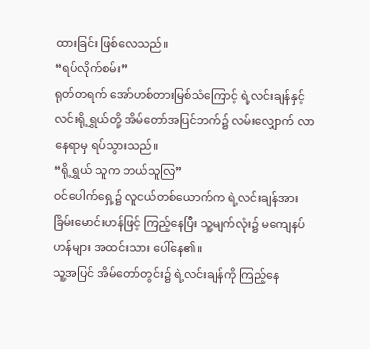ထားခြင်း ဖြစ်လေသည်။
“ရပ်လိုက်စမ်း”
ရုတ်တရက် အော်ဟစ်တားမြစ်သံကြောင့် ရဲ့လင်းချန်နှင့် လင်းရို့ရွှယ်တို့ အိမ်တော်အပြင်ဘက်၌ လမ်းလျှောက် လာနေရာမှ ရပ်သွားသည်။
“ရို့ရွှယ် သူက ဘယ်သူလြ”
ဝင်ပေါက်ရှေ့၌ လူငယ်တစ်ယောက်က ရဲ့လင်းချန်အား ခြိမ်းမောင်းဟန်ဖြင့် ကြည့်နေပြီး သူ့မျက်လုံး၌ မကျေနပ်ဟန်များ အထင်းသား ပေါ်နေ၏။
သူ့အပြင် အိမ်တော်တွင်း၌ ရဲ့လင်းချန်ကို ကြည့်နေ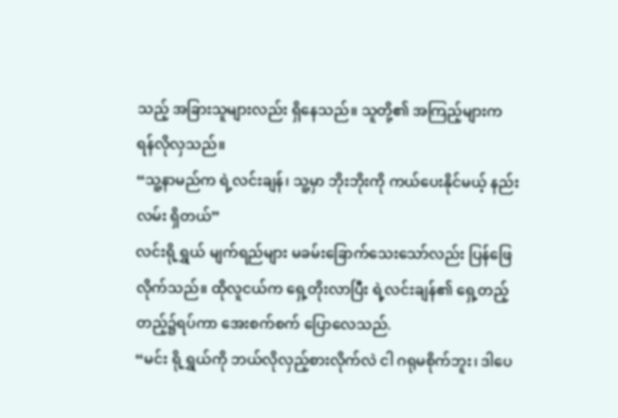သည့် အခြားသူများလည်း ရှိနေသည်။ သူတို့၏ အကြည့်များက ရန်လိုလှသည်။
“သူ့နာမည်က ရဲ့လင်းချန်၊ သူ့မှာ ဘိုးဘိုးကို ကယ်ပေးနိုင်မယ့် နည်းလမ်း ရှိတယ်”
လင်းရို့ရွှယ် မျက်ရည်များ မခမ်းခြောက်သေးသော်လည်း ပြန်ဖြေလိုက်သည်။ ထိုလူငယ်က ရှေ့တိုးလာပြီး ရဲ့လင်းချန်၏ ရှေ့တည့်တည့်၌ရပ်ကာ အေးစက်စက် ပြောလေသည်.
“မင်း ရို့ရွှယ်ကို ဘယ်လိုလှည့်စားလိုက်လဲ ငါ ဂရုမစိုက်ဘူး၊ ဒါပေ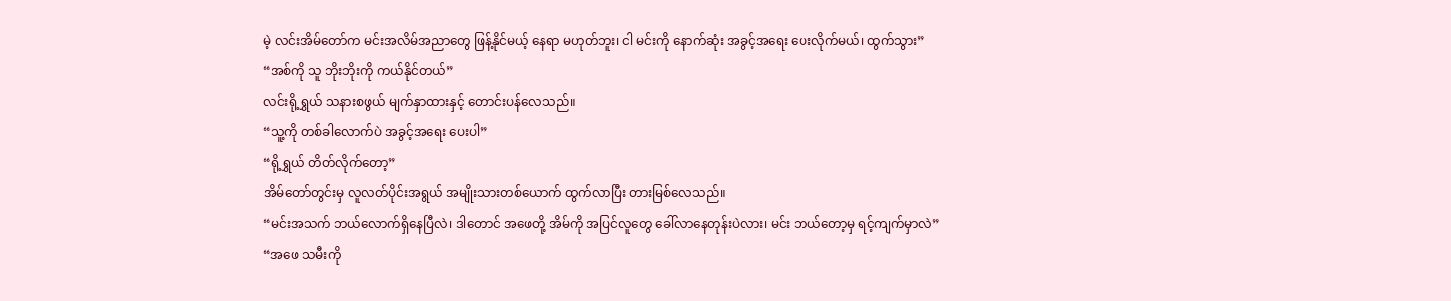မဲ့ လင်းအိမ်တော်က မင်းအလိမ်အညာတွေ ဖြန့်နိုင်မယ့် နေရာ မဟုတ်ဘူး၊ ငါ မင်းကို နောက်ဆုံး အခွင့်အရေး ပေးလိုက်မယ်၊ ထွက်သွား”
“အစ်ကို သူ ဘိုးဘိုးကို ကယ်နိုင်တယ်”
လင်းရို့ရွှယ် သနားစဖွယ် မျက်နှာထားနှင့် တောင်းပန်လေသည်။
“သူ့ကို တစ်ခါလောက်ပဲ အခွင့်အ‌ရေး ပေးပါ”
“ရို့ရွှယ် တိတ်လိုက်တော့”
အိမ်တော်တွင်းမှ လူလတ်ပိုင်းအရွယ် အမျိုးသားတစ်ယောက် ထွက်လာပြီး တားမြစ်လေသည်။
“မင်းအသက် ဘယ်လောက်ရှိနေပြီလဲ၊ ဒါတောင် အဖေတို့ အိမ်ကို အပြင်လူတွေ ခေါ်လာနေတုန်းပဲလား၊ မင်း ဘယ်တော့မှ ရင့်ကျက်မှာလဲ”
“အဖေ သမီးကို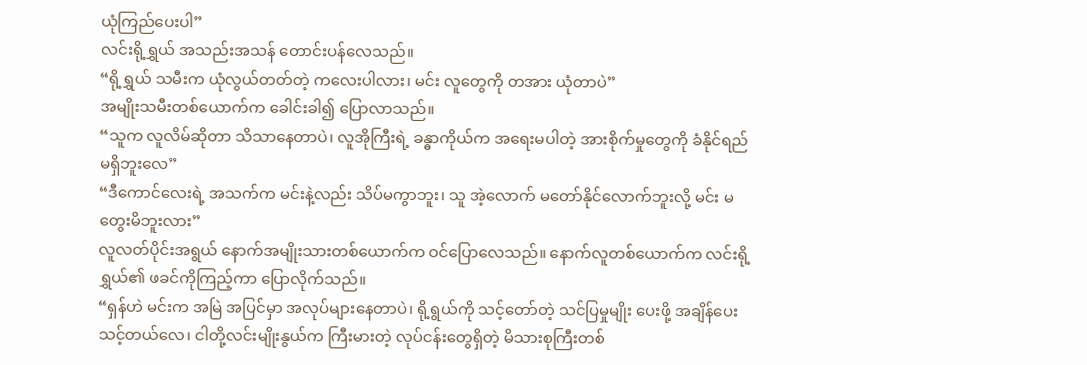ယုံကြည်ပေးပါ”
လင်းရို့ရွှယ် အသည်းအသန် တောင်းပန်လေသည်။
“ရို့ရွှယ် သမီးက ယုံလွယ်တတ်တဲ့ ကလေးပါလား၊ မင်း လူတွေကို တအား ယုံတာပဲ”
အမျိုးသမီးတစ်ယောက်က ခေါင်းခါ၍ ပြောလာသည်။
“သူက လူလိမ်ဆိုတာ သိသာနေတာပဲ၊ လူအိုကြီးရဲ့ ခန္ဓာကိုယ်က အရေးမပါတဲ့ အားစိုက်မှုတွေကို ခံနိုင်ရည် မရှိဘူးလေ”
“ဒီကောင်လေးရဲ့ အသက်က မင်းနဲ့လည်း သိပ်မကွာဘူး၊ သူ အဲ့လောက် မတော်နိုင်လောက်ဘူးလို့ မင်း မတွေးမိဘူးလား”
လူလတ်ပိုင်းအရွယ် နောက်အမျိုးသားတစ်ယောက်က ဝင်ပြောလေသည်။ နောက်လူတစ်ယောက်က လင်းရို့ရွှယ်၏ ဖခင်ကိုကြည့်ကာ ပြောလိုက်သည်။
“ရှန်ဟဲ မင်းက အမြဲ အပြင်မှာ အလုပ်များနေတာပဲ၊ ရို့ရွယ်ကို သင့်တော်တဲ့ သင်ပြမှုမျိုး ပေးဖို့ အချိန်ပေး သင့်တယ်လေ၊ ငါတို့လင်းမျိုးနွယ်က ကြီးမားတဲ့ လုပ်ငန်းတွေရှိတဲ့ မိသားစုကြီးတစ်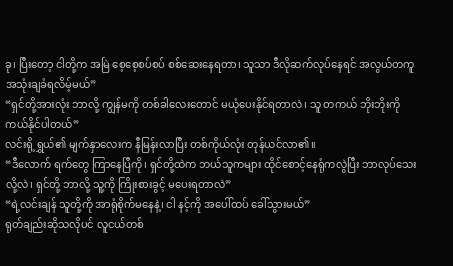ခု၊ ပြီးတော့ ငါတို့က အမြဲ စေ့စေ့စပ်စပ် စစ်ဆေးနေရတာ၊ သူသာ ဒီလိုဆက်လုပ်နေရင် အလွယ်တကူ အသုံးချခံရလိမ့်မယ်”
“ရှင်တို့အားလုံး ဘာလို့ ကျွန်မကို တစ်ခါလေးတောင် မယုံပေးနိုင်ရတာလဲ၊ သူ တကယ် ဘိုးဘိုးကို ကယ်နိုင်ပါတယ်”
လင်းရို့ရွှယ်၏ မျက်နှာလေးက နီမြန်းလာပြီး တစ်ကိုယ်လုံး တုန်ယင်လာ၏။
“ဒီလောက် ရက်တွေ ကြာနေပြီကို၊ ရှင်တို့ထဲက ဘယ်သူကများ ထိုင်စောင့်နေရုံကလွဲပြီး ဘာလုပ်သေးလို့လဲ၊ ရှင်တို့ ဘာလို့ သူ့ကို ကြိုးစားခွင့် မပေးရတာလဲ”
“ရဲ့လင်းချန် သူတို့ကို အာရုံစိုက်မနေနဲ့၊ ငါ နင့်ကို အပေါ်ထပ် ခေါ်သွားမယ်”
ရုတ်ချည်းဆိုသလိုပင် လူငယ်တစ်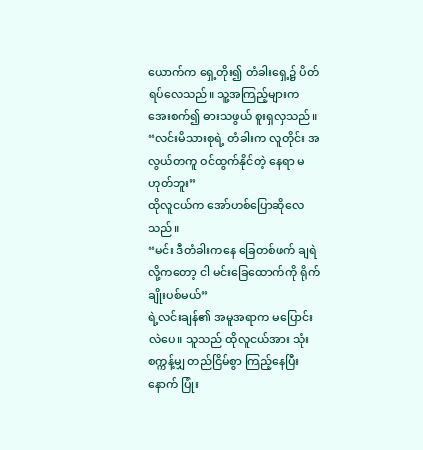ယောက်က ရှေ့တိုး၍ တံခါးရှေ့၌ ပိတ်ရပ်လေသည်။ သူ့အကြည့်များက အေးစက်၍ ဓားသဖွယ် စူးရှလှသည်။
“လင်းမိသားစုရဲ့ တံခါးက လူတိုင်း အလွယ်တကူ ဝင်ထွက်နိုင်တဲ့ နေရာ မဟုတ်ဘူး”
ထိုလူငယ်က အော်ဟစ်ပြောဆိုလေသည်။
“မင်း ဒီတံခါးကနေ ခြေတစ်ဖက် ချရဲလို့ကတော့ ငါ မင်းခြေထောက်ကို ရိုက်ချိုးပစ်မယ်”
ရဲ့လင်းချန်၏ အမူအရာက မပြောင်းလဲပေ။ သူသည် ထိုလူငယ်အား သုံးစက္ကန့်မျှ တည်ငြိမ်စွာ ကြည့်နေပြီးနောက် ပြုံး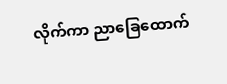လိုက်ကာ ညာခြေထောက်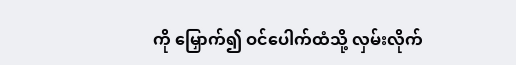ကို မြှောက်၍ ဝင်ပေါက်ထံသို့ လှမ်းလိုက်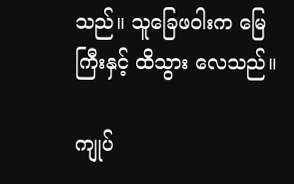သည်။ သူခြေဖဝါးက မြေကြီးနှင့် ထိသွား လေသည်။

ကျုပ်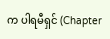က ပါရမီရှင် (Chapter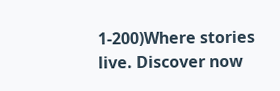1-200)Where stories live. Discover now